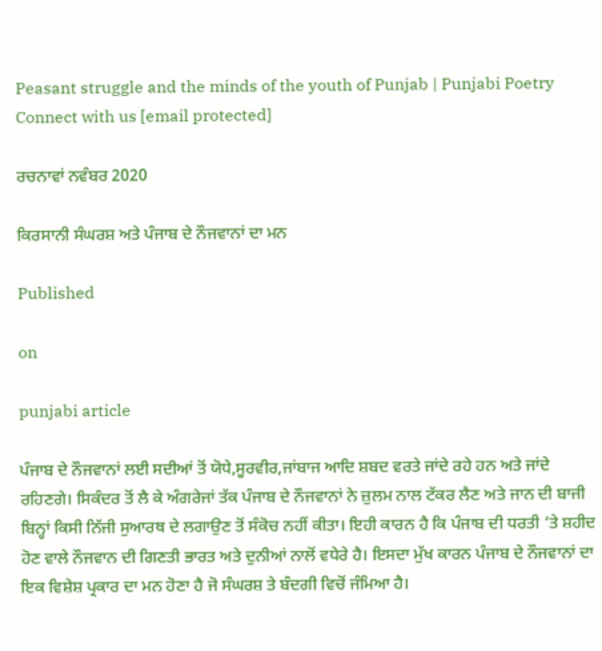Peasant struggle and the minds of the youth of Punjab | Punjabi Poetry
Connect with us [email protected]

ਰਚਨਾਵਾਂ ਨਵੰਬਰ 2020

ਕਿਰਸਾਨੀ ਸੰਘਰਸ਼ ਅਤੇ ਪੰਜਾਬ ਦੇ ਨੌਜਵਾਨਾਂ ਦਾ ਮਨ

Published

on

punjabi article

ਪੰਜਾਬ ਦੇ ਨੌਜਵਾਨਾਂ ਲਈ ਸਦੀਆਂ ਤੋਂ ਯੋਧੇ,ਸੂਰਵੀਰ,ਜਾਂਬਾਜ ਆਦਿ ਸ਼ਬਦ ਵਰਤੇ ਜਾਂਦੇ ਰਹੇ ਹਨ ਅਤੇ ਜਾਂਦੇ ਰਹਿਣਗੇ। ਸਿਕੰਦਰ ਤੋਂ ਲੈ ਕੇ ਅੰਗਰੇਜਾਂ ਤੱਕ ਪੰਜਾਬ ਦੇ ਨੌਜਵਾਨਾਂ ਨੇ ਜ਼ੁਲਮ ਨਾਲ ਟੱਕਰ ਲੈਣ ਅਤੇ ਜਾਨ ਦੀ ਬਾਜੀ ਬਿਨ੍ਹਾਂ ਕਿਸੀ ਨਿੱਜੀ ਸੁਆਰਥ ਦੇ ਲਗਾਉਣ ਤੋਂ ਸੰਕੋਚ ਨਹੀਂ ਕੀਤਾ। ਇਹੀ ਕਾਰਨ ਹੈ ਕਿ ਪੰਜਾਬ ਦੀ ਧਰਤੀ ‘ਤੇ ਸ਼ਹੀਦ ਹੋਣ ਵਾਲੇ ਨੌਜਵਾਨ ਦੀ ਗਿਣਤੀ ਭਾਰਤ ਅਤੇ ਦੁਨੀਆਂ ਨਾਲੋਂ ਵਧੇਰੇ ਹੈ। ਇਸਦਾ ਮੁੱਖ ਕਾਰਨ ਪੰਜਾਬ ਦੇ ਨੌਜਵਾਨਾਂ ਦਾ ਇਕ ਵਿਸ਼ੇਸ਼ ਪ੍ਰਕਾਰ ਦਾ ਮਨ ਹੋਣਾ ਹੈ ਜੋ ਸੰਘਰਸ਼ ਤੇ ਬੰਦਗੀ ਵਿਚੋਂ ਜੰਮਿਆ ਹੈ।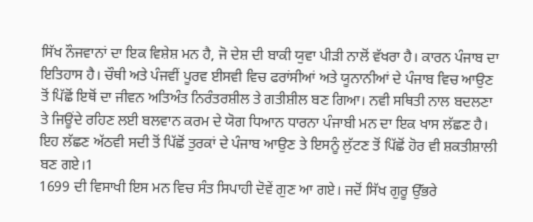ਸਿੱਖ ਨੌਜਵਾਨਾਂ ਦਾ ਇਕ ਵਿਸ਼ੇਸ਼ ਮਨ ਹੈ, ਜੋ ਦੇਸ਼ ਦੀ ਬਾਕੀ ਯੁਵਾ ਪੀੜੀ ਨਾਲੋਂ ਵੱਖਰਾ ਹੈ। ਕਾਰਨ ਪੰਜਾਬ ਦਾ ਇਤਿਹਾਸ ਹੈ। ਚੌਥੀ ਅਤੇ ਪੰਜਵੀਂ ਪੂਰਵ ਈਸਵੀ ਵਿਚ ਫਰਾਂਸੀਆਂ ਅਤੇ ਯੂਨਾਨੀਆਂ ਦੇ ਪੰਜਾਬ ਵਿਚ ਆਉਣ ਤੋਂ ਪਿੱਛੋਂ ਇਥੋਂ ਦਾ ਜੀਵਨ ਅਤਿਅੰਤ ਨਿਰੰਤਰਸ਼ੀਲ ਤੇ ਗਤੀਸ਼ੀਲ ਬਣ ਗਿਆ। ਨਵੀ ਸਥਿਤੀ ਨਾਲ ਬਦਲਣਾ ਤੇ ਜਿਊਂਦੇ ਰਹਿਣ ਲਈ ਬਲਵਾਨ ਕਰਮ ਦੇ ਯੋਗ ਧਿਆਨ ਧਾਰਨਾ ਪੰਜਾਬੀ ਮਨ ਦਾ ਇਕ ਖਾਸ ਲੱਛਣ ਹੈ। ਇਹ ਲੱਛਣ ਅੱਠਵੀ ਸਦੀ ਤੋਂ ਪਿੱਛੋਂ ਤੁਰਕਾਂ ਦੇ ਪੰਜਾਬ ਆਉਣ ਤੇ ਇਸਨੂੰ ਲੁੱਟਣ ਤੋਂ ਪਿੱਛੋਂ ਹੋਰ ਵੀ ਸ਼ਕਤੀਸ਼ਾਲੀ ਬਣ ਗਏ।1
1699 ਦੀ ਵਿਸਾਖੀ ਇਸ ਮਨ ਵਿਚ ਸੰਤ ਸਿਪਾਹੀ ਦੋਵੇਂ ਗੁਣ ਆ ਗਏ। ਜਦੋਂ ਸਿੱਖ ਗੁਰੂ ਉੱਭਰੇ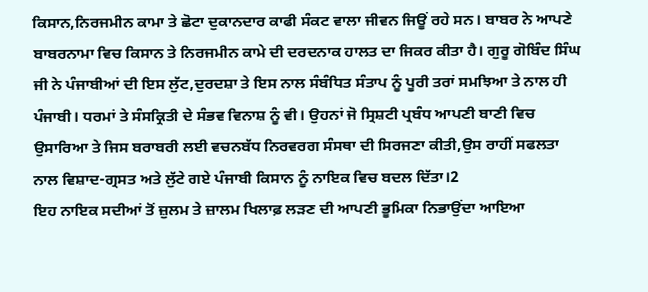ਕਿਸਾਨ,ਨਿਰਜਮੀਨ ਕਾਮਾ ਤੇ ਛੋਟਾ ਦੁਕਾਨਦਾਰ ਕਾਫੀ ਸੰਕਟ ਵਾਲਾ ਜੀਵਨ ਜਿਊਂ ਰਹੇ ਸਨ। ਬਾਬਰ ਨੇ ਆਪਣੇ ਬਾਬਰਨਾਮਾ ਵਿਚ ਕਿਸਾਨ ਤੇ ਨਿਰਜਮੀਨ ਕਾਮੇ ਦੀ ਦਰਦਨਾਕ ਹਾਲਤ ਦਾ ਜਿਕਰ ਕੀਤਾ ਹੈ। ਗੁਰੂ ਗੋਬਿੰਦ ਸਿੰਘ ਜੀ ਨੇ ਪੰਜਾਬੀਆਂ ਦੀ ਇਸ ਲੁੱਟ,ਦੁਰਦਸ਼ਾ ਤੇ ਇਸ ਨਾਲ ਸੰਬੰਧਿਤ ਸੰਤਾਪ ਨੂੰ ਪੂਰੀ ਤਰਾਂ ਸਮਝਿਆ ਤੇ ਨਾਲ ਹੀ ਪੰਜਾਬੀ। ਧਰਮਾਂ ਤੇ ਸੰਸਕ੍ਰਿਤੀ ਦੇ ਸੰਭਵ ਵਿਨਾਸ਼ ਨੂੰ ਵੀ। ਉਹਨਾਂ ਜੋ ਸ੍ਰਿਸ਼ਟੀ ਪ੍ਰਬੰਧ ਆਪਣੀ ਬਾਣੀ ਵਿਚ ਉਸਾਰਿਆ ਤੇ ਜਿਸ ਬਰਾਬਰੀ ਲਈ ਵਚਨਬੱਧ ਨਿਰਵਰਗ ਸੰਸਥਾ ਦੀ ਸਿਰਜਣਾ ਕੀਤੀ,ਉਸ ਰਾਹੀਂ ਸਫਲਤਾ ਨਾਲ ਵਿਸ਼ਾਦ-ਗ੍ਰਸਤ ਅਤੇ ਲੁੱਟੇ ਗਏ ਪੰਜਾਬੀ ਕਿਸਾਨ ਨੂੰ ਨਾਇਕ ਵਿਚ ਬਦਲ ਦਿੱਤਾ।2
ਇਹ ਨਾਇਕ ਸਦੀਆਂ ਤੋਂ ਜ਼ੁਲਮ ਤੇ ਜ਼ਾਲਮ ਖਿਲਾਫ਼ ਲੜਣ ਦੀ ਆਪਣੀ ਭੂਮਿਕਾ ਨਿਭਾਉਂਦਾ ਆਇਆ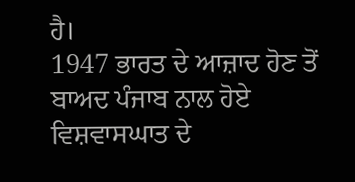ਹੈ।
1947 ਭਾਰਤ ਦੇ ਆਜ਼ਾਦ ਹੋਣ ਤੋਂ ਬਾਅਦ ਪੰਜਾਬ ਨਾਲ ਹੋਏ ਵਿਸ਼ਵਾਸਘਾਤ ਦੇ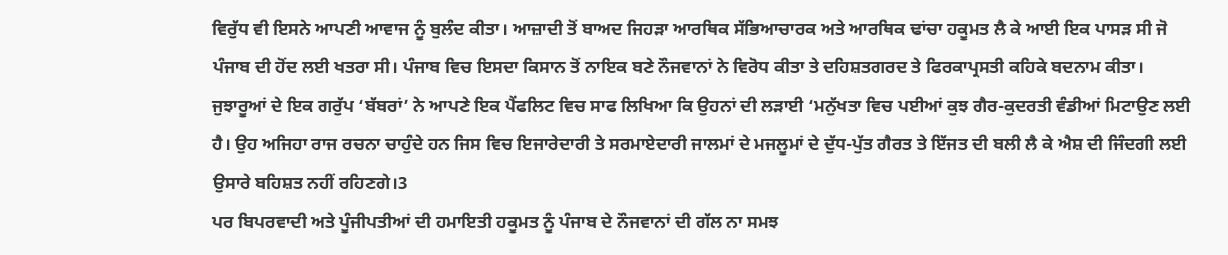ਵਿਰੁੱਧ ਵੀ ਇਸਨੇ ਆਪਣੀ ਆਵਾਜ ਨੂੰ ਬੁਲੰਦ ਕੀਤਾ। ਆਜ਼ਾਦੀ ਤੋਂ ਬਾਅਦ ਜਿਹੜਾ ਆਰਥਿਕ ਸੱਭਿਆਚਾਰਕ ਅਤੇ ਆਰਥਿਕ ਢਾਂਚਾ ਹਕੂਮਤ ਲੈ ਕੇ ਆਈ ਇਕ ਪਾਸੜ ਸੀ ਜੋ ਪੰਜਾਬ ਦੀ ਹੋਂਦ ਲਈ ਖਤਰਾ ਸੀ। ਪੰਜਾਬ ਵਿਚ ਇਸਦਾ ਕਿਸਾਨ ਤੋਂ ਨਾਇਕ ਬਣੇ ਨੌਜਵਾਨਾਂ ਨੇ ਵਿਰੋਧ ਕੀਤਾ ਤੇ ਦਹਿਸ਼ਤਗਰਦ ਤੇ ਫਿਰਕਾਪ੍ਰਸਤੀ ਕਹਿਕੇ ਬਦਨਾਮ ਕੀਤਾ। ਜੁਝਾਰੂਆਂ ਦੇ ਇਕ ਗਰੁੱਪ ‘ਬੱਬਰਾਂ’ ਨੇ ਆਪਣੇ ਇਕ ਪੈਂਫਲਿਟ ਵਿਚ ਸਾਫ ਲਿਖਿਆ ਕਿ ਉਹਨਾਂ ਦੀ ਲੜਾਈ ‘ਮਨੁੱਖਤਾ ਵਿਚ ਪਈਆਂ ਕੁਝ ਗੈਰ-ਕੁਦਰਤੀ ਵੰਡੀਆਂ ਮਿਟਾਉਣ ਲਈ ਹੈ। ਉਹ ਅਜਿਹਾ ਰਾਜ ਰਚਨਾ ਚਾਹੁੰਦੇ ਹਨ ਜਿਸ ਵਿਚ ਇਜਾਰੇਦਾਰੀ ਤੇ ਸਰਮਾਏਦਾਰੀ ਜਾਲਮਾਂ ਦੇ ਮਜਲੂਮਾਂ ਦੇ ਦੁੱਧ-ਪੁੱਤ ਗੈਰਤ ਤੇ ਇੱਜਤ ਦੀ ਬਲੀ ਲੈ ਕੇ ਐਸ਼ ਦੀ ਜਿੰਦਗੀ ਲਈ ਉਸਾਰੇ ਬਹਿਸ਼ਤ ਨਹੀਂ ਰਹਿਣਗੇ।3
ਪਰ ਬਿਪਰਵਾਦੀ ਅਤੇ ਪੂੰਜੀਪਤੀਆਂ ਦੀ ਹਮਾਇਤੀ ਹਕੂਮਤ ਨੂੰ ਪੰਜਾਬ ਦੇ ਨੌਜਵਾਨਾਂ ਦੀ ਗੱਲ ਨਾ ਸਮਝ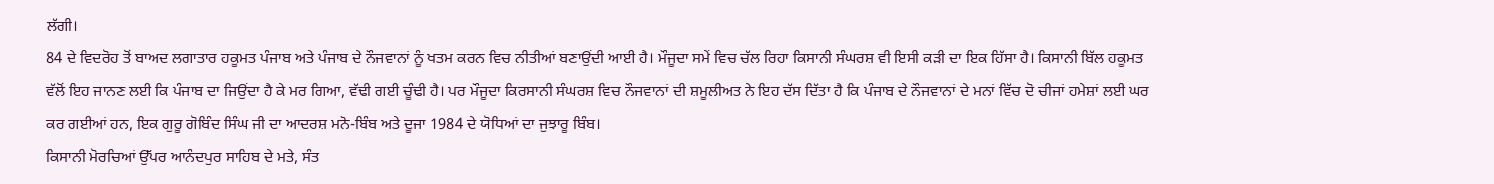ਲੱਗੀ।
84 ਦੇ ਵਿਦਰੋਹ ਤੋਂ ਬਾਅਦ ਲਗਾਤਾਰ ਹਕੂਮਤ ਪੰਜਾਬ ਅਤੇ ਪੰਜਾਬ ਦੇ ਨੌਜਵਾਨਾਂ ਨੂੰ ਖਤਮ ਕਰਨ ਵਿਚ ਨੀਤੀਆਂ ਬਣਾਉਂਦੀ ਆਈ ਹੈ। ਮੌਜੂਦਾ ਸਮੇਂ ਵਿਚ ਚੱਲ ਰਿਹਾ ਕਿਸਾਨੀ ਸੰਘਰਸ਼ ਵੀ ਇਸੀ ਕੜੀ ਦਾ ਇਕ ਹਿੱਸਾ ਹੈ। ਕਿਸਾਨੀ ਬਿੱਲ ਹਕੂਮਤ ਵੱਲੋਂ ਇਹ ਜਾਨਣ ਲਈ ਕਿ ਪੰਜਾਬ ਦਾ ਜਿਉਂਦਾ ਹੈ ਕੇ ਮਰ ਗਿਆ, ਵੱਢੀ ਗਈ ਚੂੰਢੀ ਹੈ। ਪਰ ਮੌਜੂਦਾ ਕਿਰਸਾਨੀ ਸੰਘਰਸ਼ ਵਿਚ ਨੌਜਵਾਨਾਂ ਦੀ ਸ਼ਮੂਲੀਅਤ ਨੇ ਇਹ ਦੱਸ ਦਿੱਤਾ ਹੈ ਕਿ ਪੰਜਾਬ ਦੇ ਨੌਜਵਾਨਾਂ ਦੇ ਮਨਾਂ ਵਿੱਚ ਦੋ ਚੀਜਾਂ ਹਮੇਸ਼ਾਂ ਲਈ ਘਰ ਕਰ ਗਈਆਂ ਹਨ, ਇਕ ਗੁਰੂ ਗੋਬਿੰਦ ਸਿੰਘ ਜੀ ਦਾ ਆਦਰਸ਼ ਮਨੋ-ਬਿੰਬ ਅਤੇ ਦੂਜਾ 1984 ਦੇ ਯੋਧਿਆਂ ਦਾ ਜੁਝਾਰੂ ਬਿੰਬ।
ਕਿਸਾਨੀ ਮੋਰਚਿਆਂ ਉੱਪਰ ਆਨੰਦਪੁਰ ਸਾਹਿਬ ਦੇ ਮਤੇ, ਸੰਤ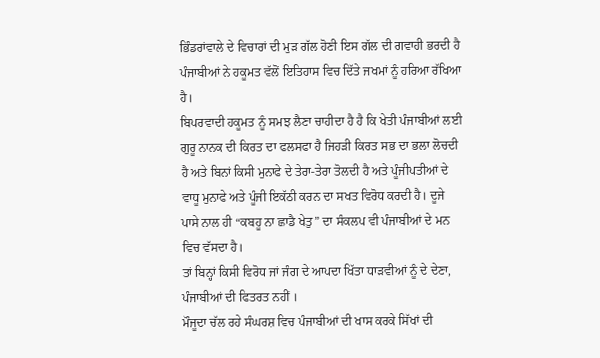ਭਿੰਡਰਾਂਵਾਲੇ ਦੇ ਵਿਚਾਰਾਂ ਦੀ ਮੁੜ ਗੱਲ ਹੋਣੀ ਇਸ ਗੱਲ ਦੀ ਗਵਾਹੀ ਭਰਦੀ ਹੈ ਪੰਜਾਬੀਆਂ ਨੇ ਹਕੂਮਤ ਵੱਲੋਂ ਇਤਿਹਾਸ ਵਿਚ ਦਿੱਤੇ ਜਖਮਾਂ ਨੂੰ ਹਰਿਆ ਰੱਖਿਆ ਹੈ।
ਬਿਪਰਵਾਦੀ ਹਕੂਮਤ ਨੂੰ ਸਮਝ ਲੈਣਾ ਚਾਹੀਦਾ ਹੈ ਹੈ ਕਿ ਖੇਤੀ ਪੰਜਾਬੀਆਂ ਲਈ ਗੁਰੂ ਨਾਨਕ ਦੀ ਕਿਰਤ ਦਾ ਫਲਸਫਾ ਹੈ ਜਿਹੜੀ ਕਿਰਤ ਸਭ ਦਾ ਭਲਾ ਲੋਚਦੀ ਹੈ ਅਤੇ ਬਿਨਾਂ ਕਿਸੀ ਮੁਨਾਫੇ ਦੇ ਤੇਰਾ-ਤੇਰਾ ਤੋਲਦੀ ਹੈ ਅਤੇ ਪੂੰਜੀਪਤੀਆਂ ਦੇ ਵਾਧੂ ਮੁਨਾਫੇ ਅਤੇ ਪੂੰਜੀ ਇਕੱਠੀ ਕਰਨ ਦਾ ਸਖਤ ਵਿਰੋਧ ਕਰਦੀ ਹੈ। ਦੂਜੇ ਪਾਸੇ ਨਾਲ ਹੀ “ਕਬਹੂ ਨਾ ਛਾਡੈ ਖੇਤੁ” ਦਾ ਸੰਕਲਪ ਵੀ ਪੰਜਾਬੀਆਂ ਦੇ ਮਨ ਵਿਚ ਵੱਸਦਾ ਹੈ।
ਤਾਂ ਬਿਨ੍ਹਾਂ ਕਿਸੀ ਵਿਰੋਧ ਜਾਂ ਜੰਗ ਦੇ ਆਪਦਾ ਖਿੱਤਾ ਧਾੜਵੀਆਂ ਨੂੰ ਦੇ ਦੇਣਾ, ਪੰਜਾਬੀਆਂ ਦੀ ਫਿਤਰਤ ਨਹੀਂ ।
ਮੌਜੂਦਾ ਚੱਲ ਰਹੇ ਸੰਘਰਸ਼ ਵਿਚ ਪੰਜਾਬੀਆਂ ਦੀ ਖਾਸ ਕਰਕੇ ਸਿੱਖਾਂ ਦੀ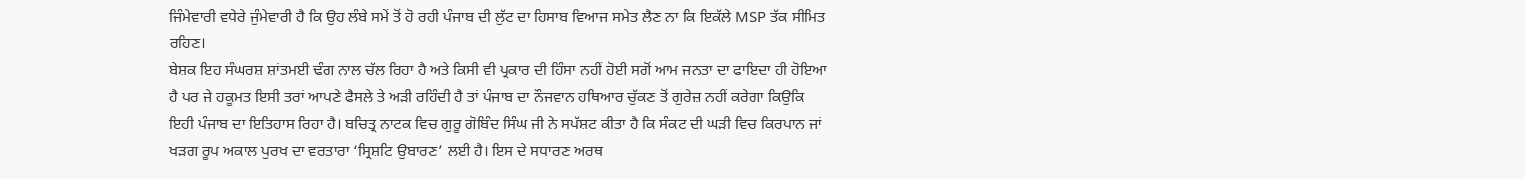ਜਿੰਮੇਵਾਰੀ ਵਧੇਰੇ ਜੁੰਮੇਵਾਰੀ ਹੈ ਕਿ ਉਹ ਲੰਬੇ ਸਮੇਂ ਤੋਂ ਹੋ ਰਹੀ ਪੰਜਾਬ ਦੀ ਲੁੱਟ ਦਾ ਹਿਸਾਬ ਵਿਆਜ ਸਮੇਤ ਲੈਣ ਨਾ ਕਿ ਇਕੱਲੇ MSP ਤੱਕ ਸੀਮਿਤ ਰਹਿਣ।
ਬੇਸ਼ਕ ਇਹ ਸੰਘਰਸ਼ ਸ਼ਾਂਤਮਈ ਢੰਗ ਨਾਲ ਚੱਲ ਰਿਹਾ ਹੈ ਅਤੇ ਕਿਸੀ ਵੀ ਪ੍ਰਕਾਰ ਦੀ ਹਿੰਸਾ ਨਹੀਂ ਹੋਈ ਸਗੋਂ ਆਮ ਜਨਤਾ ਦਾ ਫਾਇਦਾ ਹੀ ਹੋਇਆ ਹੈ ਪਰ ਜੇ ਹਕੂਮਤ ਇਸੀ ਤਰਾਂ ਆਪਣੇ ਫੈਸਲੇ ਤੇ ਅੜੀ ਰਹਿੰਦੀ ਹੈ ਤਾਂ ਪੰਜਾਬ ਦਾ ਨੌਜਵਾਨ ਹਥਿਆਰ ਚੁੱਕਣ ਤੋਂ ਗੁਰੇਜ਼ ਨਹੀਂ ਕਰੇਗਾ ਕਿਉਕਿ ਇਹੀ ਪੰਜਾਬ ਦਾ ਇਤਿਹਾਸ ਰਿਹਾ ਹੈ। ਬਚਿਤ੍ਰ ਨਾਟਕ ਵਿਚ ਗੁਰੂ ਗੋਬਿੰਦ ਸਿੰਘ ਜੀ ਨੇ ਸਪੱਸ਼ਟ ਕੀਤਾ ਹੈ ਕਿ ਸੰਕਟ ਦੀ ਘੜੀ ਵਿਚ ਕਿਰਪਾਨ ਜਾਂ ਖੜਗ ਰੂਪ ਅਕਾਲ ਪੁਰਖ ਦਾ ਵਰਤਾਰਾ ‘ਸ੍ਰਿਸ਼ਟਿ ਉਬਾਰਣ’ ਲਈ ਹੈ। ਇਸ ਦੇ ਸਧਾਰਣ ਅਰਥ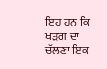ਇਹ ਹਨ ਕਿ ਖੜਗ ਦਾ ਚੱਲਣਾ ਇਕ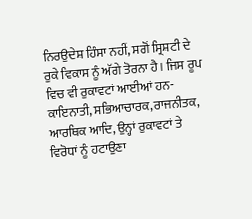ਨਿਰਉਦੇਸ਼ ਹਿੰਸਾ ਨਹੀਂ, ਸਗੋਂ ਸ੍ਰਿਸ਼ਟੀ ਦੇ ਰੁਕੇ ਵਿਕਾਸ ਨੂੰ ਅੱਗੇ ਤੋਰਨਾ ਹੈ। ਜਿਸ ਰੂਪ ਵਿਚ ਵੀ ਰੁਕਾਵਟਾਂ ਆਈਆਂ ਹਨ-ਕਾਇਨਾਤੀ, ਸਭਿਆਚਾਰਕ,ਰਾਜਨੀਤਕ, ਆਰਥਿਕ ਆਦਿ, ਉਨ੍ਹਾਂ ਰੁਕਾਵਟਾਂ ਤੇ ਵਿਰੋਧਾਂ ਨੂੰ ਹਟਾਉਣਾ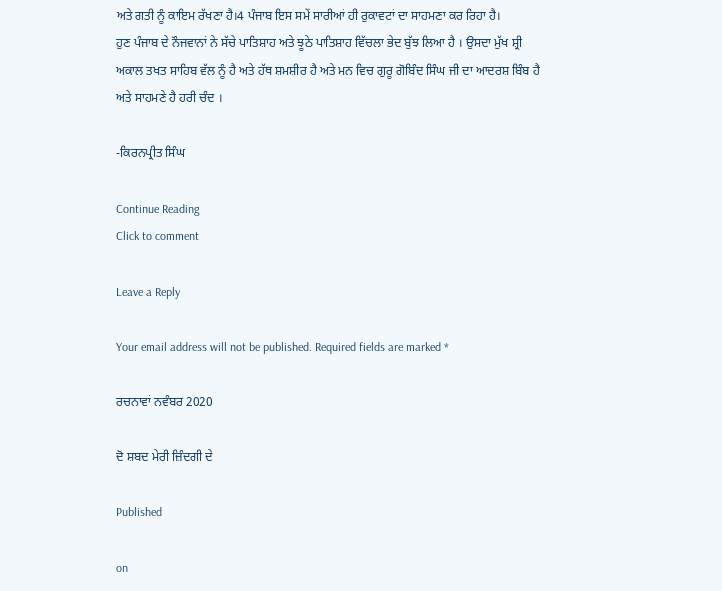ਅਤੇ ਗਤੀ ਨੂੰ ਕਾਇਮ ਰੱਖਣਾ ਹੈ।4 ਪੰਜਾਬ ਇਸ ਸਮੇਂ ਸਾਰੀਆਂ ਹੀ ਰੁਕਾਵਟਾਂ ਦਾ ਸਾਹਮਣਾ ਕਰ ਰਿਹਾ ਹੈ।
ਹੁਣ ਪੰਜਾਬ ਦੇ ਨੌਜਵਾਨਾਂ ਨੇ ਸੱਚੇ ਪਾਤਿਸ਼ਾਹ ਅਤੇ ਝੂਠੇ ਪਾਤਿਸ਼ਾਹ ਵਿੱਚਲਾ ਭੇਦ ਬੁੱਝ ਲਿਆ ਹੈ । ਉਸਦਾ ਮੁੱਖ ਸ਼੍ਰੀ ਅਕਾਲ ਤਖਤ ਸਾਹਿਬ ਵੱਲ ਨੂੰ ਹੈ ਅਤੇ ਹੱਥ ਸ਼ਮਸ਼ੀਰ ਹੈ ਅਤੇ ਮਨ ਵਿਚ ਗੁਰੂ ਗੋਬਿੰਦ ਸਿੰਘ ਜੀ ਦਾ ਆਦਰਸ਼ ਬਿੰਬ ਹੈ ਅਤੇ ਸਾਹਮਣੇ ਹੈ ਹਰੀ ਚੰਦ ।

-ਕਿਰਨਪ੍ਰੀਤ ਸਿੰਘ

Continue Reading
Click to comment

Leave a Reply

Your email address will not be published. Required fields are marked *

ਰਚਨਾਵਾਂ ਨਵੰਬਰ 2020

ਦੋ ਸ਼ਬਦ ਮੇਰੀ ਜ਼ਿੰਦਗੀ ਦੇ

Published

on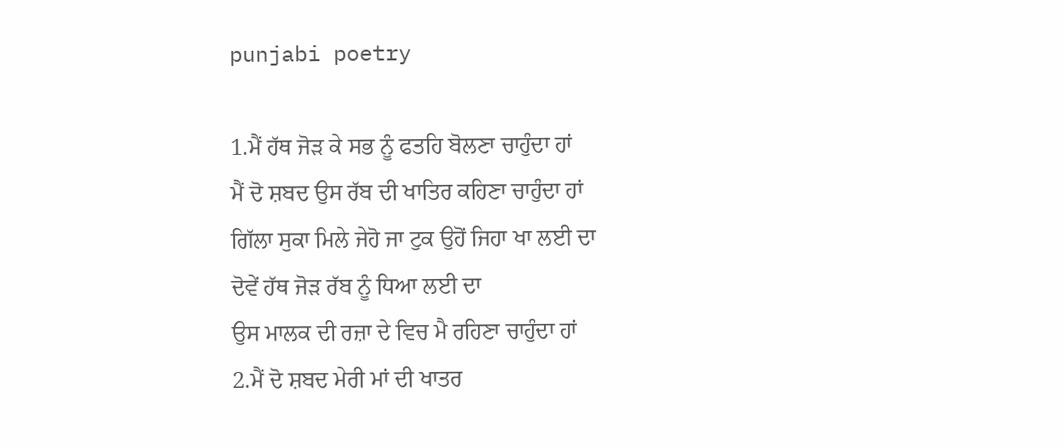punjabi poetry

1.ਮੈਂ ਹੱਥ ਜੋੜ ਕੇ ਸਭ ਨੂੰ ਫਤਹਿ ਬੋਲਣਾ ਚਾਹੁੰਦਾ ਹਾਂ
ਮੈਂ ਦੋ ਸ਼ਬਦ ਉਸ ਰੱਬ ਦੀ ਖਾਤਿਰ ਕਹਿਣਾ ਚਾਹੁੰਦਾ ਹਾਂ
ਗਿੱਲਾ ਸੁਕਾ ਮਿਲੇ ਜੇਹੋ ਜਾ ਟੁਕ ਉਹੋਂ ਜਿਹਾ ਖਾ ਲਈ ਦਾ
ਦੋਵੇਂ ਹੱਥ ਜੋੜ ਰੱਬ ਨੂੰ ਧਿਆ ਲਈ ਦਾ
ਉਸ ਮਾਲਕ ਦੀ ਰਜ਼ਾ ਦੇ ਵਿਚ ਮੈ ਰਹਿਣਾ ਚਾਹੁੰਦਾ ਹਾਂ
2.ਮੈਂ ਦੋ ਸ਼ਬਦ ਮੇਰੀ ਮਾਂ ਦੀ ਖਾਤਰ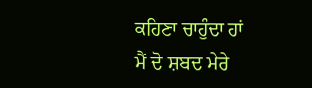ਕਹਿਣਾ ਚਾਹੁੰਦਾ ਹਾਂ
ਮੈਂ ਦੋ ਸ਼ਬਦ ਮੇਰੇ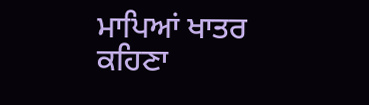ਮਾਪਿਆਂ ਖਾਤਰ ਕਹਿਣਾ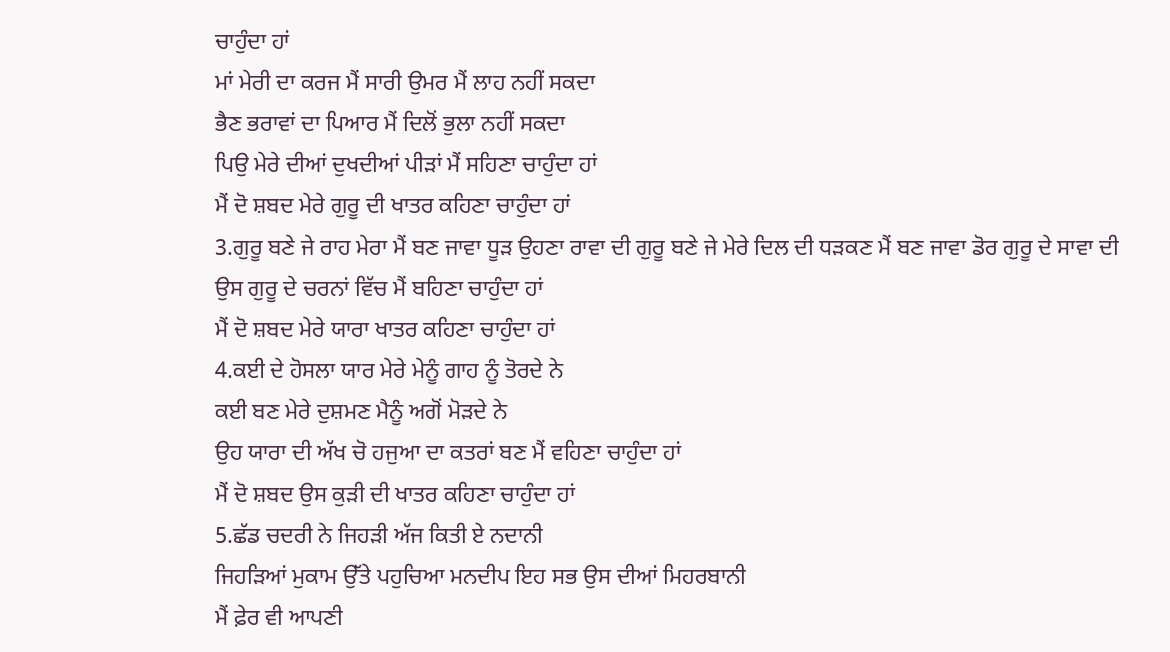ਚਾਹੁੰਦਾ ਹਾਂ
ਮਾਂ ਮੇਰੀ ਦਾ ਕਰਜ ਮੈਂ ਸਾਰੀ ਉਮਰ ਮੈਂ ਲਾਹ ਨਹੀਂ ਸਕਦਾ
ਭੈਣ ਭਰਾਵਾਂ ਦਾ ਪਿਆਰ ਮੈਂ ਦਿਲੋਂ ਭੁਲਾ ਨਹੀਂ ਸਕਦਾ
ਪਿਉ ਮੇਰੇ ਦੀਆਂ ਦੁਖਦੀਆਂ ਪੀੜਾਂ ਮੈਂ ਸਹਿਣਾ ਚਾਹੁੰਦਾ ਹਾਂ
ਮੈਂ ਦੋ ਸ਼ਬਦ ਮੇਰੇ ਗੁਰੂ ਦੀ ਖਾਤਰ ਕਹਿਣਾ ਚਾਹੁੰਦਾ ਹਾਂ
3.ਗੁਰੂ ਬਣੇ ਜੇ ਰਾਹ ਮੇਰਾ ਮੈਂ ਬਣ ਜਾਵਾ ਧੂੜ ਉਹਣਾ ਰਾਵਾ ਦੀ ਗੁਰੂ ਬਣੇ ਜੇ ਮੇਰੇ ਦਿਲ ਦੀ ਧੜਕਣ ਮੈਂ ਬਣ ਜਾਵਾ ਡੋਰ ਗੁਰੂ ਦੇ ਸਾਵਾ ਦੀ
ਉਸ ਗੁਰੂ ਦੇ ਚਰਨਾਂ ਵਿੱਚ ਮੈਂ ਬਹਿਣਾ ਚਾਹੁੰਦਾ ਹਾਂ
ਮੈਂ ਦੋ ਸ਼ਬਦ ਮੇਰੇ ਯਾਰਾ ਖਾਤਰ ਕਹਿਣਾ ਚਾਹੁੰਦਾ ਹਾਂ
4.ਕਈ ਦੇ ਹੋਸਲਾ ਯਾਰ ਮੇਰੇ ਮੇਨੂੰ ਗਾਹ ਨੂੰ ਤੋਰਦੇ ਨੇ
ਕਈ ਬਣ ਮੇਰੇ ਦੁਸ਼ਮਣ ਮੈਨੂੰ ਅਗੋਂ ਮੋੜਦੇ ਨੇ
ਉਹ ਯਾਰਾ ਦੀ ਅੱਖ ਚੋ ਹਜੁਆ ਦਾ ਕਤਰਾਂ ਬਣ ਮੈਂ ਵਹਿਣਾ ਚਾਹੁੰਦਾ ਹਾਂ
ਮੈਂ ਦੋ ਸ਼ਬਦ ਉਸ ਕੁੜੀ ਦੀ ਖਾਤਰ ਕਹਿਣਾ ਚਾਹੁੰਦਾ ਹਾਂ
5.ਛੱਡ ਚਦਰੀ ਨੇ ਜਿਹੜੀ ਅੱਜ ਕਿਤੀ ਏ ਨਦਾਨੀ
ਜਿਹੜਿਆਂ ਮੁਕਾਮ ਉੱਤੇ ਪਹੁਚਿਆ ਮਨਦੀਪ ਇਹ ਸਭ ਉਸ ਦੀਆਂ ਮਿਹਰਬਾਨੀ
ਮੈਂ ਫ਼ੇਰ ਵੀ ਆਪਣੀ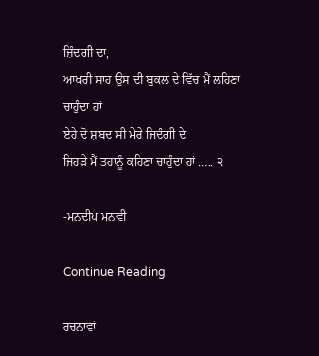ਜ਼ਿੰਦਗੀ ਦਾ,
ਆਖਰੀ ਸਾਹ ਉਸ ਦੀ ਬੁਕਲ ਦੇ ਵਿੱਚ ਮੈਂ ਲਹਿਣਾ ਚਾਹੁੰਦਾ ਹਾਂ
ਏਹੇ ਦੋ ਸ਼ਬਦ ਸੀ ਮੇਰੇ ਜਿਦੰਗੀ ਦੇ
ਜਿਹੜੇ ਮੈਂ ਤਹਾਨੂੰ ਕਹਿਣਾ ਚਾਹੁੰਦਾ ਹਾਂ ….. ੨

-ਮਨਦੀਪ ਮਨਵੀ

Continue Reading

ਰਚਨਾਵਾਂ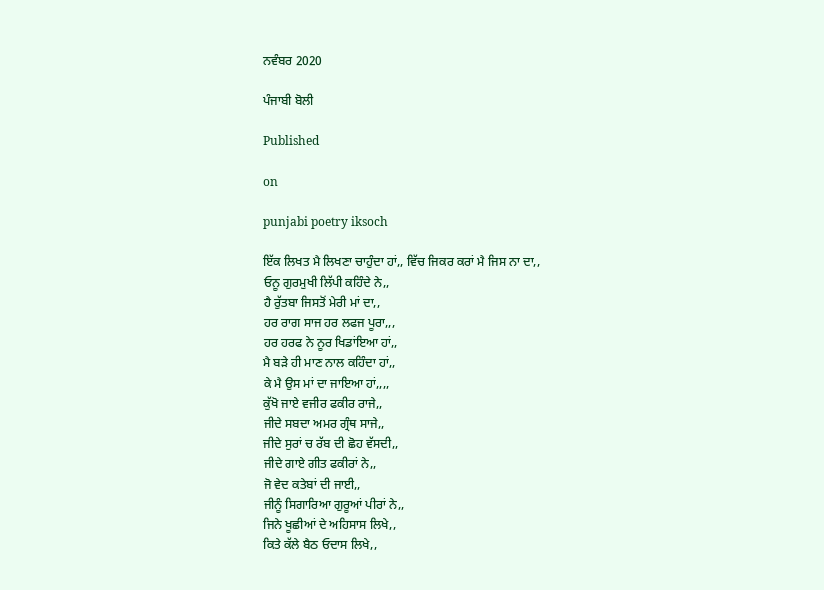ਨਵੰਬਰ 2020

ਪੰਜਾਬੀ ਬੋਲੀ

Published

on

punjabi poetry iksoch

ਇੱਕ ਲਿਖਤ ਮੈ ਲਿਖਣਾ ਚਾਹੁੰਦਾ ਹਾਂ,, ਵਿੱਚ ਜਿਕਰ ਕਰਾਂ ਮੈ ਜਿਸ ਨਾ ਦਾ,,
ਓਨੂ ਗੁਰਮੁਖੀ ਲਿੱਪੀ ਕਹਿੰਦੇ ਨੇ,,
ਹੈ ਰੁੱਤਬਾ ਜਿਸਤੋਂ ਮੇਰੀ ਮਾਂ ਦਾ,,
ਹਰ ਰਾਗ ਸਾਜ ਹਰ ਲਫਜ ਪੂਰਾ,,,
ਹਰ ਹਰਫ ਨੇ ਨੂਰ ਖਿਡਾਂਇਆ ਹਾਂ,,
ਮੈ ਬੜੇ ਹੀ ਮਾਣ ਨਾਲ ਕਹਿੰਦਾ ਹਾਂ,,
ਕੇ ਮੈ ਉਸ ਮਾਂ ਦਾ ਜਾਇਆ ਹਾਂ,,,,
ਕੁੱਖੋ ਜਾਏ ਵਜੀਰ ਫਕੀਰ ਰਾਜੇ,,
ਜੀਦੇ ਸਬਦਾ ਅਮਰ ਗ੍ਰੰਥ ਸਾਜੇ,,
ਜੀਦੇ ਸੁਰਾਂ ਚ ਰੱਬ ਦੀ ਛੋਹ ਵੱਸਦੀ,,
ਜੀਦੇ ਗਾਏ ਗੀਤ ਫਕੀਰਾਂ ਨੇ,,
ਜੋ ਵੇਦ ਕਤੇਬਾਂ ਦੀ ਜਾਈ,,
ਜੀਨੂੰ ਸਿਗਾਰਿਆ ਗੁਰੂਆਂ ਪੀਰਾਂ ਨੇ,,
ਜਿਨੇ ਖੂਛੀਆਂ ਦੇ ਅਹਿਸਾਸ ਲਿਖੇ,,
ਕਿਤੇ ਕੱਲੇ ਬੈਠ ਓਦਾਸ ਲਿਖੇ,,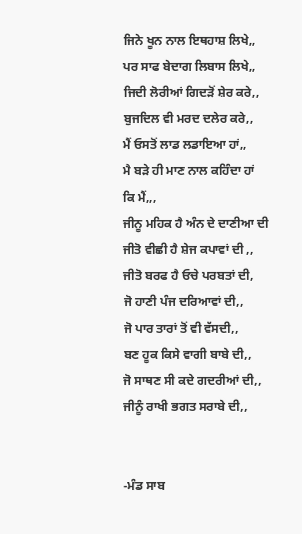ਜਿਨੇ ਖੂਨ ਨਾਲ ਇਥਹਾਸ਼ ਲਿਖੇ,,
ਪਰ ਸਾਫ ਬੇਦਾਗ ਲਿਬਾਸ ਲਿਖੇ,,
ਜਿਦੀ ਲੋਰੀਆਂ ਗਿਦੜੋਂ ਸ਼ੇਰ ਕਰੇ,,
ਬੁਜਦਿਲ ਵੀ ਮਰਦ ਦਲੇਰ ਕਰੇ,,
ਮੈਂ ਓਸਤੋਂ ਲਾਡ ਲਡਾਇਆ ਹਾਂ,,
ਮੈ ਬੜੇ ਹੀ ਮਾਣ ਨਾਲ ਕਹਿੰਦਾ ਹਾਂ
ਕਿ ਮੈਂ,,,
ਜੀਨੂ ਮਹਿਕ ਹੈ ਅੰਨ ਦੇ ਦਾਣੀਆ ਦੀ
ਜੀਤੋ ਵੀਛੀ ਹੈ ਸ਼ੇਜ ਕਪਾਵਾਂ ਦੀ ,,
ਜੀਤੋ ਬਰਫ ਹੈ ਓਚੇ ਪਰਬਤਾਂ ਦੀ,
ਜੋ ਹਾਣੀ ਪੰਜ ਦਰਿਆਵਾਂ ਦੀ,,
ਜੋ ਪਾਰ ਤਾਰਾਂ ਤੋਂ ਵੀ ਵੱਸਦੀ,,
ਬਣ ਹੂਕ ਕਿਸੇ ਵਾਗੀ ਬਾਬੇ ਦੀ,,
ਜੋ ਸਾਥਣ ਸੀ ਕਦੇ ਗਦਰੀਆਂ ਦੀ,,
ਜੀਨੂੰ ਰਾਖੀ ਭਗਤ ਸਰਾਬੇ ਦੀ,,


-ਮੰਡ ਸਾਬ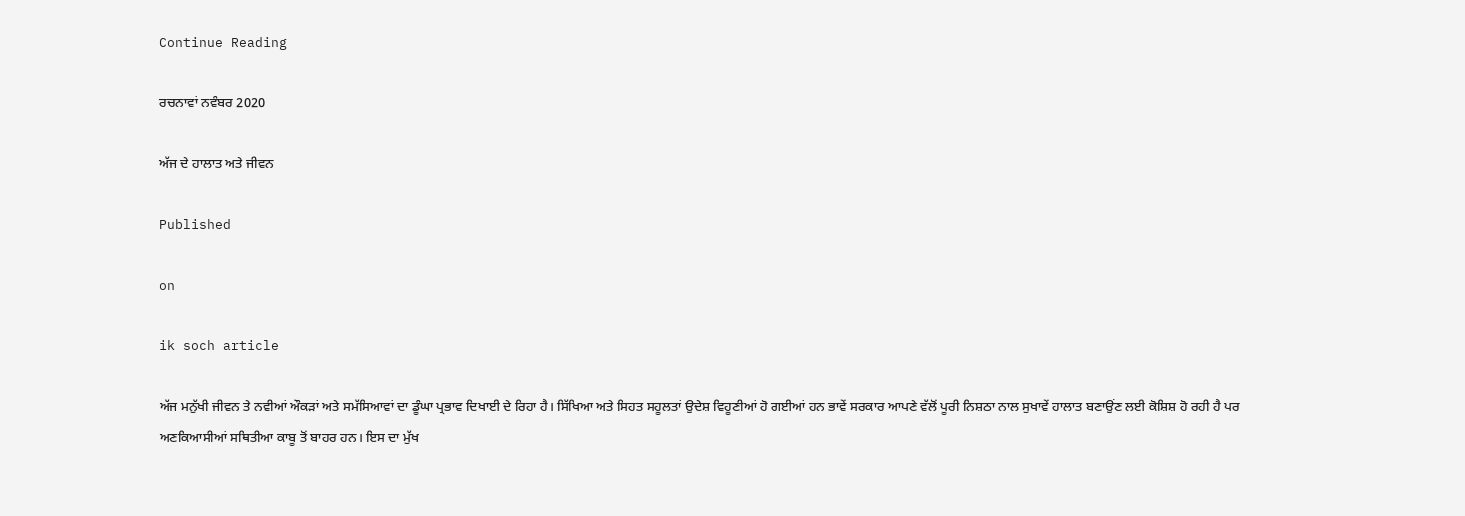Continue Reading

ਰਚਨਾਵਾਂ ਨਵੰਬਰ 2020

ਅੱਜ ਦੇ ਹਾਲਾਤ ਅਤੇ ਜੀਵਨ

Published

on

ik soch article

ਅੱਜ ਮਨੁੱਖੀ ਜੀਵਨ ਤੇ ਨਵੀਆਂ ਔਕੜਾਂ ਅਤੇ ਸਮੱਸਿਆਵਾਂ ਦਾ ਡੂੰਘਾ ਪ੍ਰਭਾਵ ਦਿਖਾਈ ਦੇ ਰਿਹਾ ਹੈ। ਸਿੱਖਿਆ ਅਤੇ ਸਿਹਤ ਸਹੂਲਤਾਂ ਉਦੇਸ਼ ਵਿਹੂਣੀਆਂ ਹੋ ਗਈਆਂ ਹਨ ਭਾਵੇਂ ਸਰਕਾਰ ਆਪਣੇ ਵੱਲੋਂ ਪੂਰੀ ਨਿਸ਼ਠਾ ਨਾਲ ਸੁਖਾਵੇਂ ਹਾਲਾਤ ਬਣਾਉਂਣ ਲਈ ਕੋਸ਼ਿਸ਼ ਹੋ ਰਹੀ ਹੈ ਪਰ ਅਣਕਿਆਸੀਆਂ ਸਥਿਤੀਆ ਕਾਬੂ ਤੋਂ ਬਾਹਰ ਹਨ। ਇਸ ਦਾ ਮੁੱਖ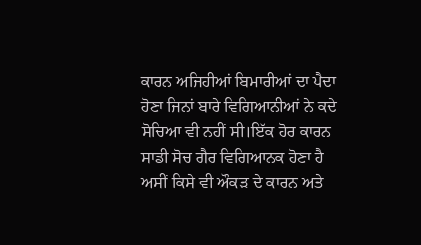ਕਾਰਨ ਅਜਿਹੀਆਂ ਬਿਮਾਰੀਆਂ ਦਾ ਪੈਦਾ ਹੋਣਾ ਜਿਨਾਂ ਬਾਰੇ ਵਿਗਿਆਨੀਆਂ ਨੇ ਕਦੇ ਸੋਚਿਆ ਵੀ ਨਹੀਂ ਸੀ।ਇੱਕ ਹੋਰ ਕਾਰਨ ਸਾਡੀ ਸੋਚ ਗੈਰ ਵਿਗਿਆਨਕ ਹੋਣਾ ਹੈ ਅਸੀਂ ਕਿਸੇ ਵੀ ਔਕੜ ਦੇ ਕਾਰਨ ਅਤੇ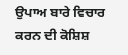ਉਪਾਅ ਬਾਰੇ ਵਿਚਾਰ ਕਰਨ ਦੀ ਕੋਸ਼ਿਸ਼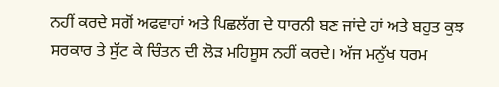ਨਹੀਂ ਕਰਦੇ ਸਗੋਂ ਅਫਵਾਹਾਂ ਅਤੇ ਪਿਛਲੱਗ ਦੇ ਧਾਰਨੀ ਬਣ ਜਾਂਦੇ ਹਾਂ ਅਤੇ ਬਹੁਤ ਕੁਝ ਸਰਕਾਰ ਤੇ ਸੁੱਟ ਕੇ ਚਿੰਤਨ ਦੀ ਲੋੜ ਮਹਿਸੂਸ ਨਹੀਂ ਕਰਦੇ। ਅੱਜ ਮਨੁੱਖ ਧਰਮ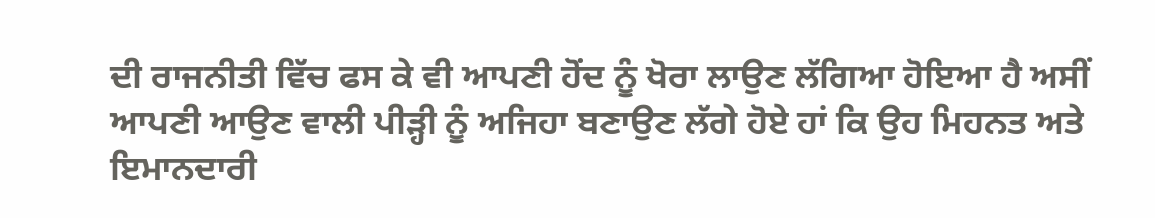ਦੀ ਰਾਜਨੀਤੀ ਵਿੱਚ ਫਸ ਕੇ ਵੀ ਆਪਣੀ ਹੋਂਦ ਨੂੰ ਖੋਰਾ ਲਾਉਣ ਲੱਗਿਆ ਹੋਇਆ ਹੈ ਅਸੀਂ ਆਪਣੀ ਆਉਣ ਵਾਲੀ ਪੀੜ੍ਹੀ ਨੂੰ ਅਜਿਹਾ ਬਣਾਉਣ ਲੱਗੇ ਹੋਏ ਹਾਂ ਕਿ ਉਹ ਮਿਹਨਤ ਅਤੇ ਇਮਾਨਦਾਰੀ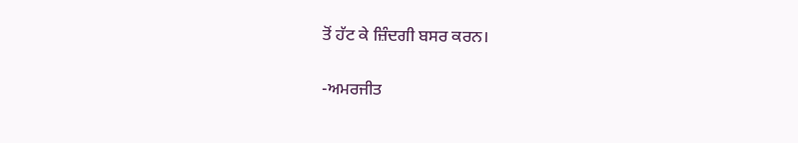ਤੋਂ ਹੱਟ ਕੇ ਜ਼ਿੰਦਗੀ ਬਸਰ ਕਰਨ।

-ਅਮਰਜੀਤ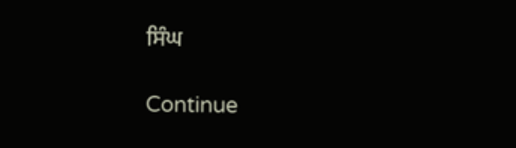ਸਿੰਘ

Continue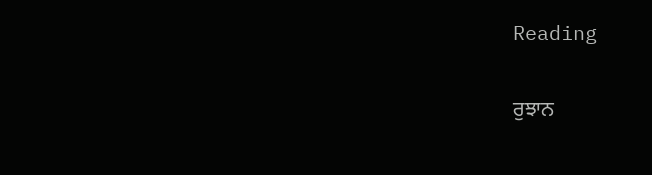Reading

ਰੁਝਾਨ